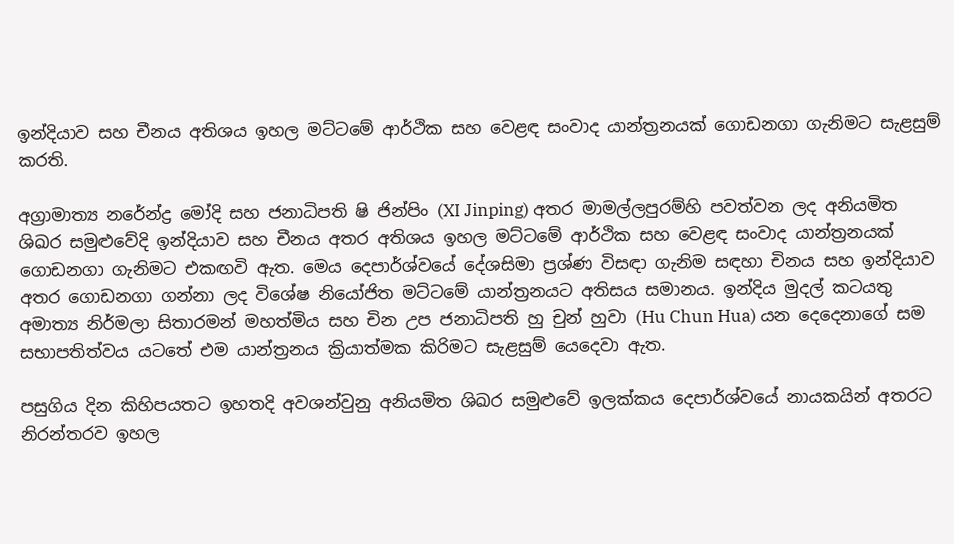ඉන්දියාව සහ චීනය අතිශය ඉහල මට්ටමේ ආර්ථික සහ වෙළඳ සංවාද යාන්ත්‍රනයක් ගොඩනගා ගැනිමට සැළසුම් කරති.

අග්‍රාමාත්‍ය නරේන්ද්‍ර මෝදි සහ ජනාධිපති ෂි ජින්පිං (XI Jinping) අතර මාමල්ලපුරම්හි පවත්වන ලද අනියමිත ශිඛර සමුළුවේදි ඉන්දියාව සහ චීනය අතර අතිශය ඉහල මට්ටමේ ආර්ථික සහ වෙළඳ සංවාද යාන්ත්‍රනයක් ගොඩනගා ගැනිමට එකඟවි ඇත. මෙය දෙපාර්ශ්වයේ දේශසිමා ප්‍රශ්ණ විසඳා ගැනිම සඳහා චිනය සහ ඉන්දියාව අතර ගොඩනගා ගන්නා ලද විශේෂ නියෝජිත මට්ටමේ යාන්‍ත්‍රනයට අතිසය සමානය. ඉන්දිය මුදල් කටයතු අමාත්‍ය නිර්මලා සිතාරමන් මහත්මිය සහ චින උප ජනාධිපති හු චුන් හුවා (Hu Chun Hua) යන දෙදෙනාගේ සම සභාපතිත්වය යටතේ එම යාන්ත්‍රනය ක්‍රියාත්මක කිරිමට සැළසුම් යෙදෙවා ඇත.

පසුගිය දින කිහිපයතට ඉහතදි අවශන්වුනු අනියමිත ශිඛර සමුළුවේ ඉලක්කය දෙපාර්ශ්වයේ නායකයින් අතරට නිරන්තරව ඉහල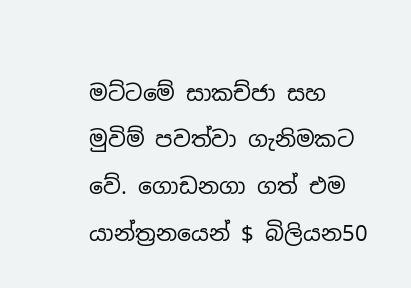මට්ටමේ සාකච්ජා සහ මුවිම් පවත්වා ගැනිමකට වේ. ගොඩනගා ගත් එම යාන්ත්‍රනයෙන් $ බිලියන50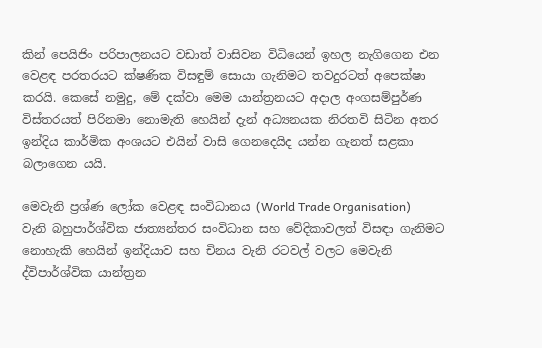කින් පෙයිජිං පරිපාලනයට වඩාත් වාසිවන විධියෙන් ඉහල නැගිගෙන එන වෙළඳ පරතරයට ක්ෂණික විසඳුම් සොයා ගැනිමට තවදුරටත් අපෙක්ෂා කරයි. කෙසේ නමුදු, මේ දක්වා මෙම යාන්ත්‍රනයට අදාල අංගසම්පුර්ණ විස්තරයත් පිරිනමා නොමැති හෙයින් දැන් අධ්‍යනයක නිරතවි සිටින අතර ඉන්දිය කාර්මික අංශයට එයින් වාසි ගෙනදෙයිද යන්න ගැනත් සළකා බලාගෙන යයි.

මෙවැනි ප්‍රශ්ණ ලෝක වෙළඳ සංවිධානය (World Trade Organisation) වැනි බහුපාර්ශ්වික ජාත්‍යන්තර සංවිධාන සහ වේදිකාවලත් විසඳා ගැනිමට නොහැකි හෙයින් ඉන්දියාව සහ චිනය වැනි රටවල් වලට මෙවැනි ද්විපාර්ශ්වික යාන්ත්‍රන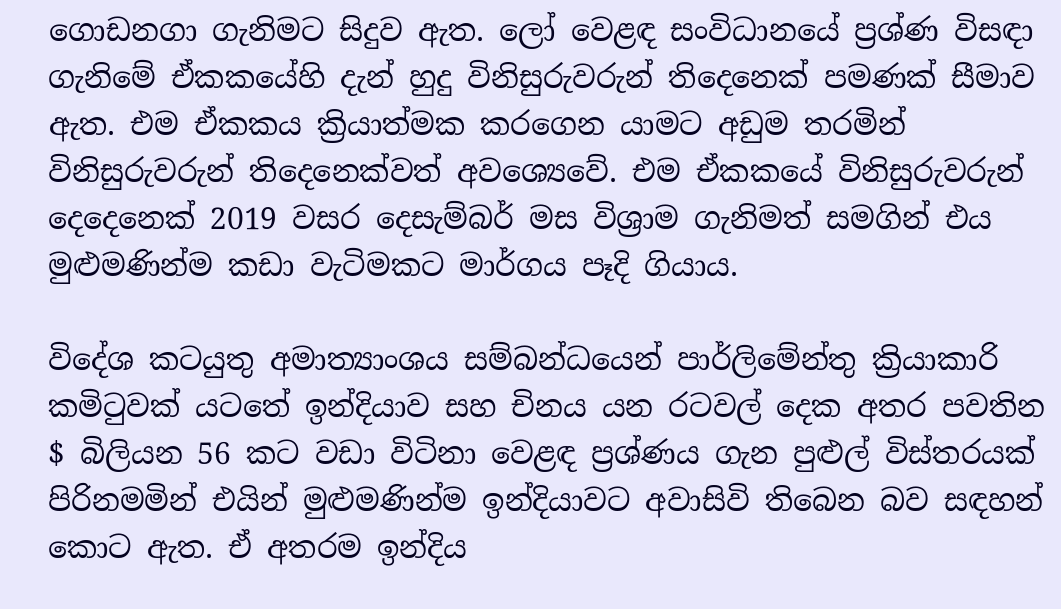ගොඩනගා ගැනිමට සිදුව ඇත. ලෝ වෙළඳ සංවිධානයේ ප්‍රශ්ණ විසඳා ගැනිමේ ඒකකයේහි දැන් හුදු විනිසුරුවරුන් තිදෙනෙක් පමණක් සීමාව ඇත. එම ඒකකය ක්‍රියාත්මක කරගෙන යාමට අඩුම තරමින් විනිසුරුවරුන් තිදෙනෙක්වත් අවශ්‍යෙවේ. එම ඒකකයේ විනිසුරුවරුන් දෙදෙනෙක් 2019 වසර දෙසැම්බර් මස විශ්‍රාම ගැනිමත් සමගින් එය මුළුමණින්ම කඩා වැටිමකට මාර්ගය පෑදි ගියාය.

විදේශ කටයුතු අමාත්‍යාංශය සම්බන්ධයෙන් පාර්ලිමේන්තු ක්‍රියාකාරි කමිටුවක් යටතේ ඉන්දියාව සහ චිනය යන රටවල් දෙක අතර පවතින $ බිලියන 56 කට වඩා විටිනා වෙළඳ ප්‍රශ්ණය ගැන පුළුල් විස්තරයක් පිරිනමමින් එයින් මුළුමණින්ම ඉන්දියාවට අවාසිවි තිබෙන බව සඳහන් කොට ඇත. ඒ අතරම ඉන්දිය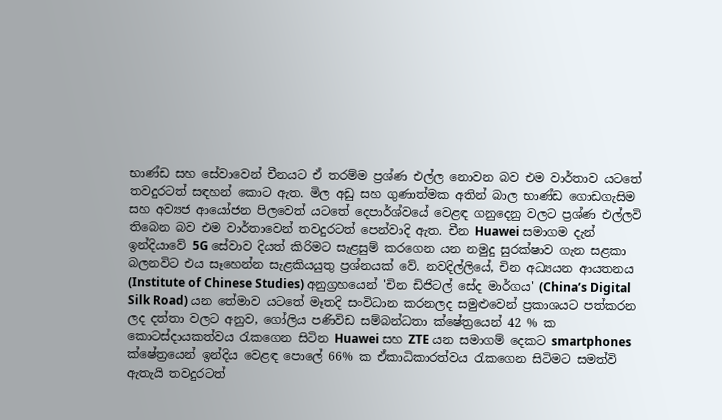භාණ්ඩ සහ සේවාවෙන් චීනයට ඒ තරම්ම ප්‍රශ්ණ එල්ල නොවන බව එම වාර්තාව යටතේ තවදුරටත් සඳහන් කොට ඇත. මිල අඩු සහ ගුණාත්මක අතින් බාල භාණ්ඩ ගොඩගැසිම සහ අව්‍යජ ආයෝජන පිලවෙත් යටතේ දෙපාර්ශ්වයේ වෙළඳ ගනුදෙනු වලට ප්‍රශ්ණ එල්ලවි තිබෙන බව එම වාර්තාවෙන් තවදුරටත් පෙන්වාදි ඇත. චීන Huawei සමාගම දැන් ඉන්දියාවේ 5G සේවාව දියත් කිරිමට සැළසුම් කරගෙන යන නමුදු සුරක්ෂාව ගැන සළකා බලනවිට එය සෑහෙන්න සැළකියයුතු ප්‍රශ්නයක් වේ. නවදිල්ලියේ, චින අධ්‍යයන ආයතනය (Institute of Chinese Studies) අනුග්‍රහයෙන් 'චින ඩිජිටල් සේද මාර්ගය' (China’s Digital Silk Road) යන තේමාව යටතේ මෑතදි සංවිධාන කරනලද සමුළුවෙන් ප්‍රකාශයට පත්කරන ලද දත්තා වලට අනුව, ගෝලිය පණිවිඩ සම්බන්ධතා ක්ෂේත්‍රයෙන් 42 % ක කොටස්දායකත්වය රැකගෙන සිටින Huawei සහ ZTE යන සමාගම් දෙකට smartphones ක්ෂේත්‍රයෙන් ඉන්දිය වෙළඳ පොලේ 66% ක ඒකාධිකාරත්වය රැකගෙන සිටිමට සමත්වි ඇතැයි තවදුරටත්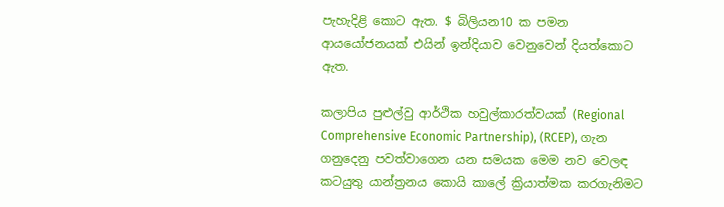පැහැදිළි කොට ඇත. $ බිලියන10 ක පමන ආයයෝජනයක් එයින් ඉන්දියාව වෙනුවෙන් දියත්කොට ඇත.

කලාපිය පුළුල්වු ආර්ථික හවුල්කාරත්වයක් (Regional Comprehensive Economic Partnership), (RCEP), ගැන ගනුදෙනු පවත්වාගෙන යන සමයක මෙම නව වෙලඳ කටයුතු යාන්ත්‍රනය කොයි කාලේ ක්‍රියාත්මක කරගැනිමට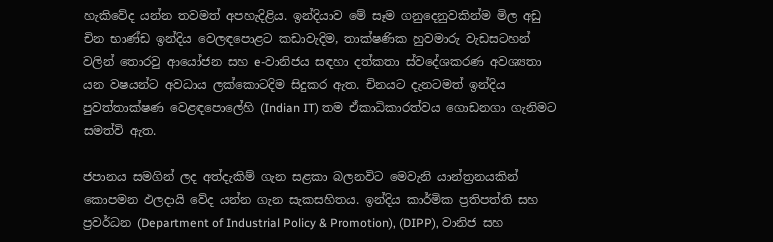හැකිවේද යන්න තවමත් අපහැදිළිය. ඉන්දියාව මේ සෑම ගනුදෙනුවකින්ම මිල අඩු චින භාණ්ඩ ඉන්දිය වෙලඳපොළට කඩාවැදිම, තාක්ෂණික හුවමාරු වැඩසටහන් වලින් තොරවු ආයෝජන සහ e-වානිජය සඳහා දත්කතා ස්වදේශකරණ අවශ්‍යතා යන වෂයන්ට අවධාය ලක්කොටදිම සිදුකර ඇත. චිනයට දැනටමත් ඉන්දිය පුවත්තාක්ෂණ වෙළඳපොලේහි (Indian IT) තම ඒකාධිකාරත්වය ගොඩනගා ගැනිමට සමත්වි ඇත.

ජපානය සමගින් ලද අත්දැකිම් ගැන සළකා බලනවිට මෙවැනි යාන්ත්‍රනයකින් කොපමන ඵලදායි වේද යන්න ගැන සැකසහිතය. ඉන්දිය කාර්මික ප්‍රතිපත්ති සහ ප්‍රවර්ධන (Department of Industrial Policy & Promotion), (DIPP), වානිජ සහ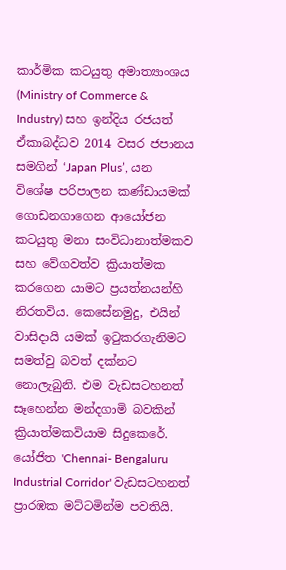කාර්මික කටයුතු අමාත්‍යාංශය (Ministry of Commerce & Industry) සහ ඉන්දිය රජයත් ඒකාබද්ධව 2014 වසර ජපානය සමගින් ‘Japan Plus’, යන විශේෂ පරිපාලන කණ්ඩායමක් ගොඩනගාගෙන ආයෝජන කටයුතු මනා සංවිධානාත්මකව සහ වේගවත්ව ක්‍රියාත්මක කරගෙන යාමට ප්‍රයත්නයන්හි නිරතවිය. කෙසේනමුදු, එයින් වාසිදායි යමක් ඉටුකරගැනිමට සමත්වු බවත් දක්නට නොලැබුනි. එම වැඩසටහනත් සෑහෙන්න මන්දගාමි බවකින් ක්‍රියාත්මකවියාම සිදුකෙරේ. යෝජිත 'Chennai- Bengaluru Industrial Corridor' වැඩසටහනත් ප්‍රාරඹක මට්ටමින්ම පවතියි.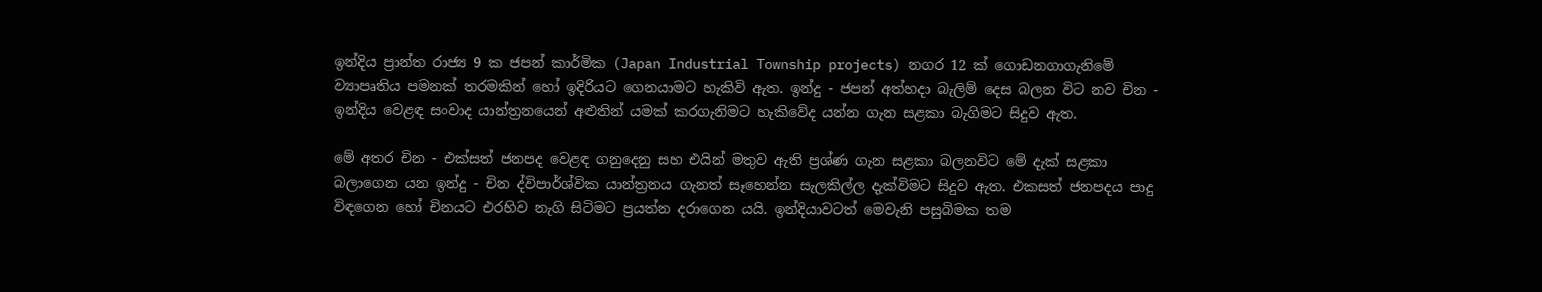ඉන්දිය ප්‍රාන්ත රාජ්‍ය 9 ක ජපන් කාර්මික (Japan Industrial Township projects) නගර 12 ක් ගොඩනගාගැනිමේ ව්‍යාපෘතිය පමනක් තරමකින් හෝ ඉදිරියට ගෙනයාමට හැකිවි ඇත. ඉන්දු - ජපන් අත්හදා බැලිම් දෙස බලන විට නව චින - ඉන්දිය වෙළඳ සංවාද යාන්ත්‍රනයෙන් අළුතින් යමක් කරගැනිමට හැකිවේද යන්න ගැන සළකා බැගිමට සිදුව ඇත.

මේ අතර චින - එක්සත් ජනපද වෙළඳ ගනුදෙනු සහ එයින් මතුව ඇති ප්‍රශ්ණ ගැන සළකා බලනවිට මේ දැක් සළකා බලාගෙන යන ඉන්දු - චින ද්විපාර්ශ්වික යාන්ත්‍රනය ගැනත් සෑහෙන්න සැලකිල්ල දැක්විමට සිදුව ඇත. එකසත් ජනපදය පාදු විඳගෙන හෝ චිනයට එරහිව නැගි සිටිමට ප්‍රයත්න දරාගෙන යයි. ඉන්දියාවටත් මෙවැනි පසුබිමක තම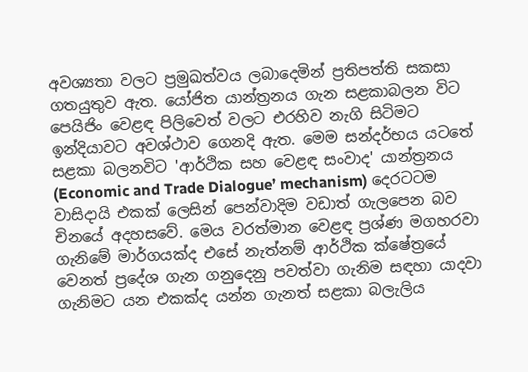අවශ්‍යතා වලට ප්‍රමුඛත්වය ලබාදෙමින් ප්‍රතිපත්ති සකසා ගතයුතුව ඇත. යෝජිත යාන්ත්‍රනය ගැන සළකාබලන විට පෙයිජිං වෙළඳ පිලිවෙත් වලට එරහිව නැගි සිටිමට ඉන්දියාවට අවශ්ථාව ගෙනදි ඇත. මෙම සන්දර්භය යටතේ සළකා බලනවිට 'ආර්ථික සහ වෙළඳ සංවාද' යාන්ත්‍රනය (Economic and Trade Dialogue’ mechanism) දෙරටටම වාසිදායි එකක් ලෙසින් පෙන්වාදිම වඩාත් ගැලපෙන බව චිනයේ අදහසවේ. මෙය වරත්මාන වෙළඳ ප්‍රශ්ණ මගහරවා ගැනිමේ මාර්ගයක්ද එසේ නැත්නම් ආර්ථික ක්ෂේත්‍රයේ වෙනත් ප්‍රදේශ ගැන ගනුදෙනු පවත්වා ගැනිම සඳහා යාදවා ගැනිමට යන එකක්ද යන්න ගැනත් සළකා බලැලිය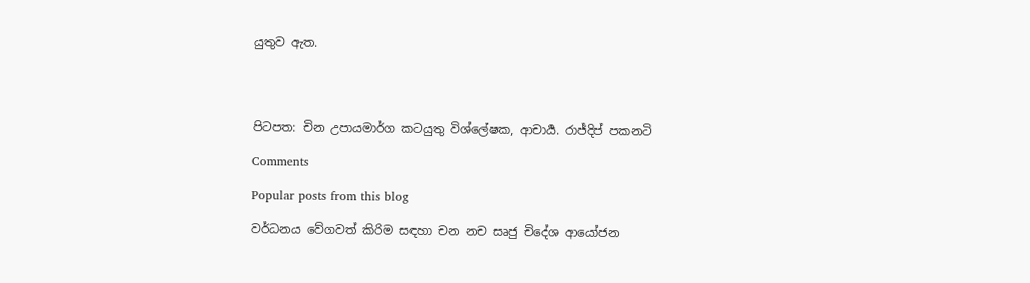යුතුව ඇත.




පිටපත: චින උපායමාර්ග කටයුතු විශ්ලේෂක, ආචාර්‍ය. රාජ්දිප් පකනටි

Comments

Popular posts from this blog

වර්ධනය වේගවත් කිරිම සඳහා චන නච සෘජු චිදේශ ආයෝජන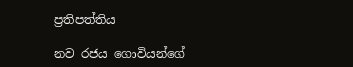ප්‍රතිපත්තිය

නව රජය ගොවියන්ගේ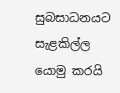සුබසාධනයට සැළකිල්ල යොමු කරයි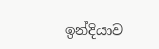ඉන්දියාව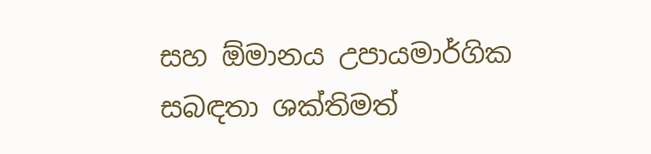සහ ඕමානය උපායමාර්ගික සබඳතා ශක්තිමත්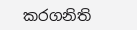කරගනිති